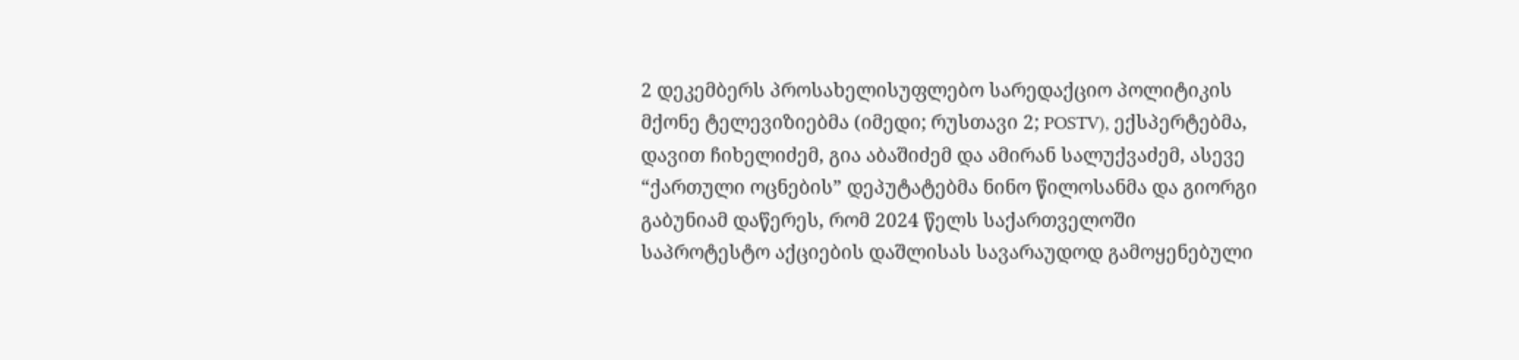2 დეკემბერს პროსახელისუფლებო სარედაქციო პოლიტიკის მქონე ტელევიზიებმა (იმედი; რუსთავი 2; POSTV), ექსპერტებმა, დავით ჩიხელიძემ, გია აბაშიძემ და ამირან სალუქვაძემ, ასევე “ქართული ოცნების” დეპუტატებმა ნინო წილოსანმა და გიორგი გაბუნიამ დაწერეს, რომ 2024 წელს საქართველოში საპროტესტო აქციების დაშლისას სავარაუდოდ გამოყენებული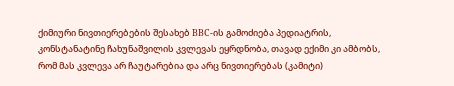ქიმიური ნივთიერებების შესახებ BBC-ის გამოძიება პედიატრის, კონსტანატინე ჩახუნაშვილის კვლევას ეყრდნობა, თავად ექიმი კი ამბობს, რომ მას კვლევა არ ჩაუტარებია და არც ნივთიერებას (კამიტი)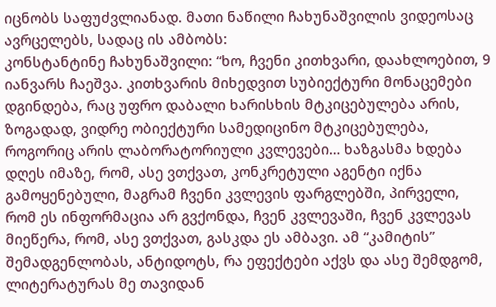იცნობს საფუძვლიანად. მათი ნაწილი ჩახუნაშვილის ვიდეოსაც ავრცელებს, სადაც ის ამბობს:
კონსტანტინე ჩახუნაშვილი: “ხო, ჩვენი კითხვარი, დაახლოებით, 9 იანვარს ჩაეშვა. კითხვარის მიხედვით სუბიექტური მონაცემები დგინდება, რაც უფრო დაბალი ხარისხის მტკიცებულება არის, ზოგადად, ვიდრე ობიექტური სამედიცინო მტკიცებულება, როგორიც არის ლაბორატორიული კვლევები… ხაზგასმა ხდება დღეს იმაზე, რომ, ასე ვთქვათ, კონკრეტული აგენტი იქნა გამოყენებული, მაგრამ ჩვენი კვლევის ფარგლებში, პირველი, რომ ეს ინფორმაცია არ გვქონდა, ჩვენ კვლევაში, ჩვენ კვლევას მიეწერა, რომ, ასე ვთქვათ, გასკდა ეს ამბავი. ამ “კამიტის” შემადგენლობას, ანტიდოტს, რა ეფექტები აქვს და ასე შემდგომ, ლიტერატურას მე თავიდან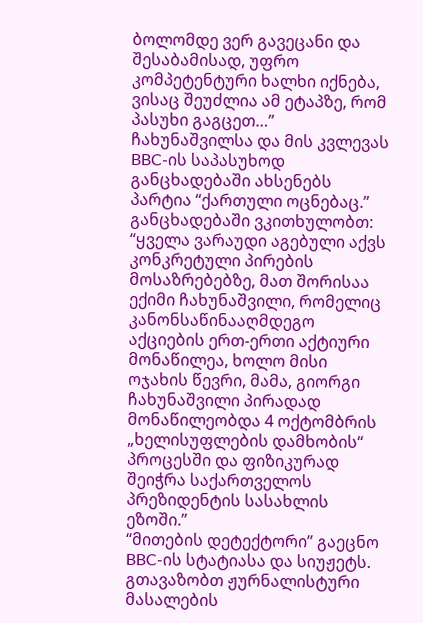ბოლომდე ვერ გავეცანი და შესაბამისად, უფრო კომპეტენტური ხალხი იქნება, ვისაც შეუძლია ამ ეტაპზე, რომ პასუხი გაგცეთ…”
ჩახუნაშვილსა და მის კვლევას BBC-ის საპასუხოდ განცხადებაში ახსენებს პარტია “ქართული ოცნებაც.” განცხადებაში ვკითხულობთ: “ყველა ვარაუდი აგებული აქვს კონკრეტული პირების მოსაზრებებზე, მათ შორისაა ექიმი ჩახუნაშვილი, რომელიც კანონსაწინააღმდეგო აქციების ერთ-ერთი აქტიური მონაწილეა, ხოლო მისი ოჯახის წევრი, მამა, გიორგი ჩახუნაშვილი პირადად მონაწილეობდა 4 ოქტომბრის „ხელისუფლების დამხობის“ პროცესში და ფიზიკურად შეიჭრა საქართველოს პრეზიდენტის სასახლის ეზოში.”
“მითების დეტექტორი” გაეცნო BBC-ის სტატიასა და სიუჟეტს. გთავაზობთ ჟურნალისტური მასალების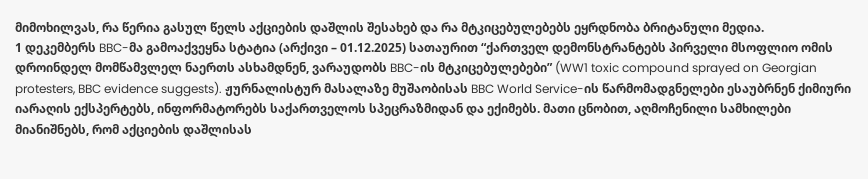მიმოხილვას, რა წერია გასულ წელს აქციების დაშლის შესახებ და რა მტკიცებულებებს ეყრდნობა ბრიტანული მედია.
1 დეკემბერს BBC-მა გამოაქვეყნა სტატია (არქივი – 01.12.2025) სათაურით “ქართველ დემონსტრანტებს პირველი მსოფლიო ომის დროინდელ მომწამვლელ ნაერთს ასხამდნენ, ვარაუდობს BBC-ის მტკიცებულებები” (WW1 toxic compound sprayed on Georgian protesters, BBC evidence suggests). ჟურნალისტურ მასალაზე მუშაობისას BBC World Service-ის წარმომადგნელები ესაუბრნენ ქიმიური იარაღის ექსპერტებს, ინფორმატორებს საქართველოს სპეცრაზმიდან და ექიმებს. მათი ცნობით, აღმოჩენილი სამხილები მიანიშნებს, რომ აქციების დაშლისას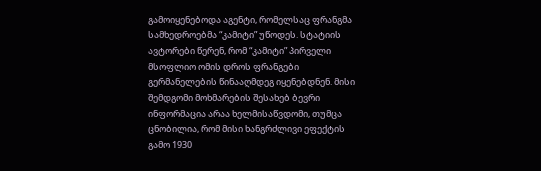გამოიყენებოდა აგენტი, რომელსაც ფრანგმა სამხედროებმა “კამიტი” უწოდეს. სტატიის ავტორები წერენ, რომ “კამიტი” პირველი მსოფლიო ომის დროს ფრანგები გერმანელების წინააღმდეგ იყენებდნენ. მისი შემდგომი მოხმარების შესახებ ბევრი ინფორმაცია არაა ხელმისაწვდომი, თუმცა ცნობილია, რომ მისი ხანგრძლივი ეფექტის გამო 1930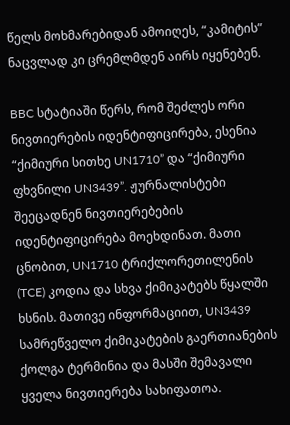წელს მოხმარებიდან ამოიღეს, “კამიტის” ნაცვლად კი ცრემლმდენ აირს იყენებენ.

BBC სტატიაში წერს, რომ შეძლეს ორი ნივთიერების იდენტიფიცირება, ესენია “ქიმიური სითხე UN1710” და “ქიმიური ფხვნილი UN3439”. ჟურნალისტები შეეცადნენ ნივთიერებების იდენტიფიცირება მოეხდინათ. მათი ცნობით, UN1710 ტრიქლორეთილენის (TCE) კოდია და სხვა ქიმიკატებს წყალში ხსნის. მათივე ინფორმაციით, UN3439 სამრეწველო ქიმიკატების გაერთიანების ქოლგა ტერმინია და მასში შემავალი ყველა ნივთიერება სახიფათოა.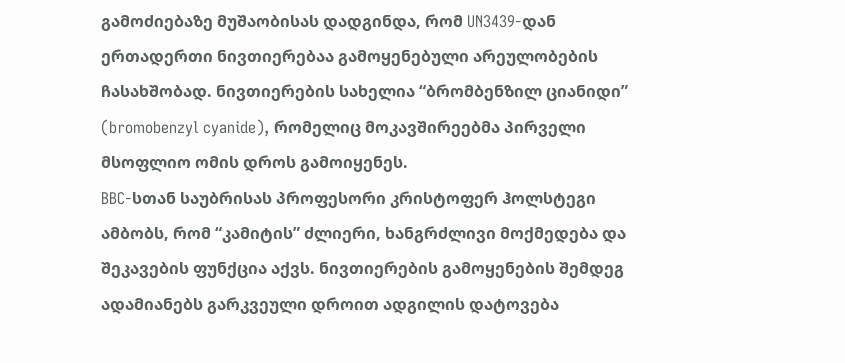გამოძიებაზე მუშაობისას დადგინდა, რომ UN3439-დან ერთადერთი ნივთიერებაა გამოყენებული არეულობების ჩასახშობად. ნივთიერების სახელია “ბრომბენზილ ციანიდი” (bromobenzyl cyanide), რომელიც მოკავშირეებმა პირველი მსოფლიო ომის დროს გამოიყენეს.
BBC-სთან საუბრისას პროფესორი კრისტოფერ ჰოლსტეგი ამბობს, რომ “კამიტის” ძლიერი, ხანგრძლივი მოქმედება და შეკავების ფუნქცია აქვს. ნივთიერების გამოყენების შემდეგ ადამიანებს გარკვეული დროით ადგილის დატოვება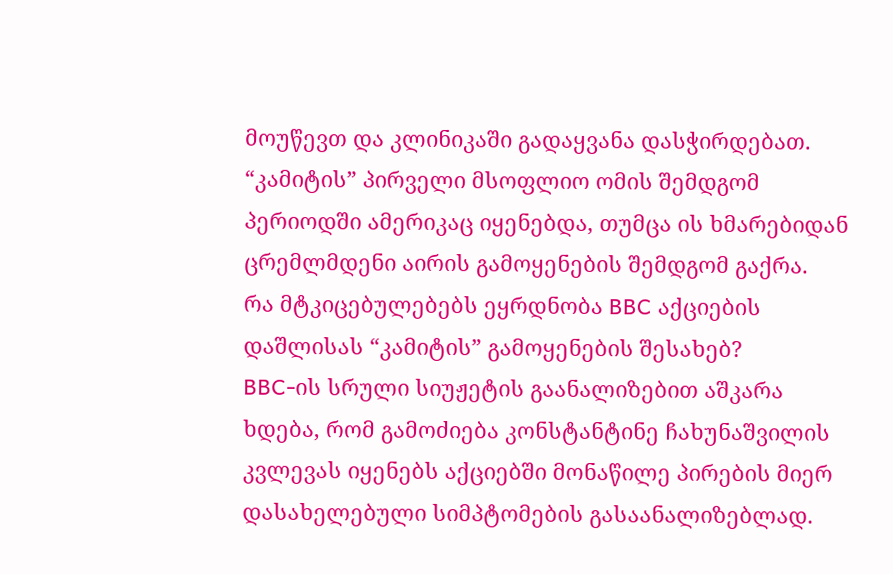მოუწევთ და კლინიკაში გადაყვანა დასჭირდებათ. “კამიტის” პირველი მსოფლიო ომის შემდგომ პერიოდში ამერიკაც იყენებდა, თუმცა ის ხმარებიდან ცრემლმდენი აირის გამოყენების შემდგომ გაქრა.
რა მტკიცებულებებს ეყრდნობა BBC აქციების დაშლისას “კამიტის” გამოყენების შესახებ?
BBC-ის სრული სიუჟეტის გაანალიზებით აშკარა ხდება, რომ გამოძიება კონსტანტინე ჩახუნაშვილის კვლევას იყენებს აქციებში მონაწილე პირების მიერ დასახელებული სიმპტომების გასაანალიზებლად.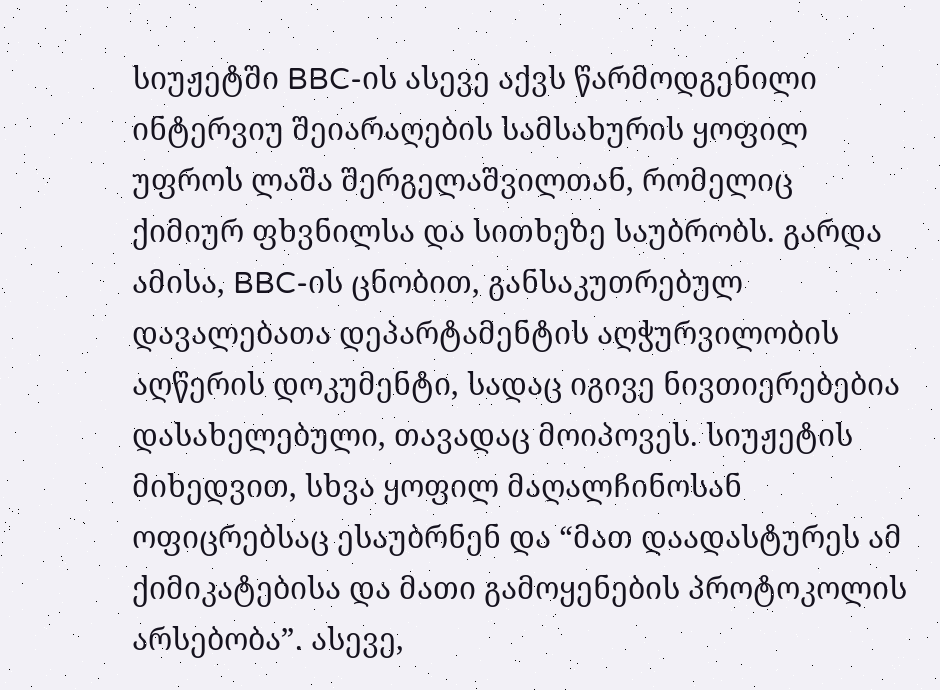სიუჟეტში BBC-ის ასევე აქვს წარმოდგენილი ინტერვიუ შეიარაღების სამსახურის ყოფილ უფროს ლაშა შერგელაშვილთან, რომელიც ქიმიურ ფხვნილსა და სითხეზე საუბრობს. გარდა ამისა, BBC-ის ცნობით, განსაკუთრებულ დავალებათა დეპარტამენტის აღჭურვილობის აღწერის დოკუმენტი, სადაც იგივე ნივთიერებებია დასახელებული, თავადაც მოიპოვეს. სიუჟეტის მიხედვით, სხვა ყოფილ მაღალჩინოსან ოფიცრებსაც ესაუბრნენ და “მათ დაადასტურეს ამ ქიმიკატებისა და მათი გამოყენების პროტოკოლის არსებობა”. ასევე,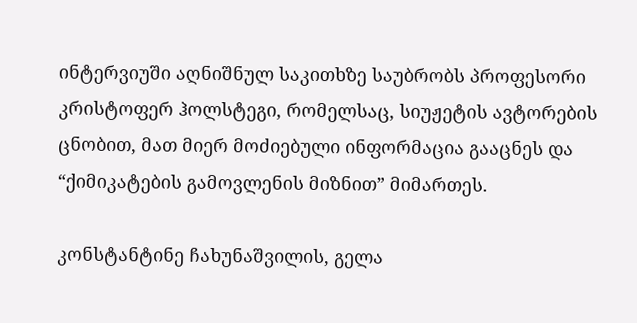ინტერვიუში აღნიშნულ საკითხზე საუბრობს პროფესორი კრისტოფერ ჰოლსტეგი, რომელსაც, სიუჟეტის ავტორების ცნობით, მათ მიერ მოძიებული ინფორმაცია გააცნეს და “ქიმიკატების გამოვლენის მიზნით” მიმართეს.

კონსტანტინე ჩახუნაშვილის, გელა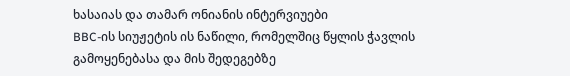ხასაიას და თამარ ონიანის ინტერვიუები
BBC-ის სიუჟეტის ის ნაწილი, რომელშიც წყლის ჭავლის გამოყენებასა და მის შედეგებზე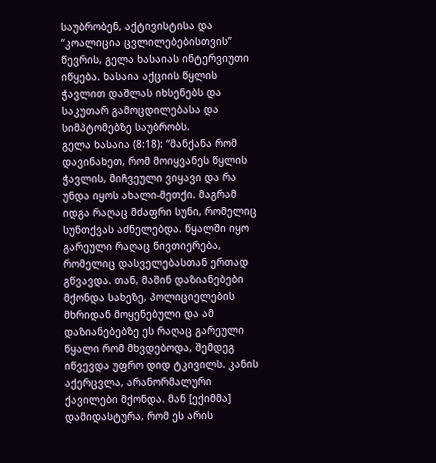საუბრობენ, აქტივისტისა და “კოალიცია ცვლილებებისთვის” წევრის, გელა ხასაიას ინტერვიუთი იწყება. ხასაია აქციის წყლის ჭავლით დაშლას იხსენებს და საკუთარ გამოცდილებასა და სიმპტომებზე საუბრობს.
გელა ხასაია (8:18): “მანქანა რომ დავინახეთ, რომ მოიყვანეს წყლის ჭავლის, მიჩვეული ვიყავი და რა უნდა იყოს ახალი-მეთქი. მაგრამ იდგა რაღაც მძაფრი სუნი, რომელიც სუნთქვას აძნელებდა. წყალში იყო გარეული რაღაც ნივთიერება, რომელიც დასველებასთან ერთად გწვავდა. თან, მაშინ დაზიანებები მქონდა სახეზე, პოლიციელების მხრიდან მოყენებული და ამ დაზიანებებზე ეს რაღაც გარეული წყალი რომ მხვდებოდა, შემდეგ იწვევდა უფრო დიდ ტკივილს. კანის აქერცვლა, არანორმალური ქავილები მქონდა. მან [ექიმმა] დამიდასტურა, რომ ეს არის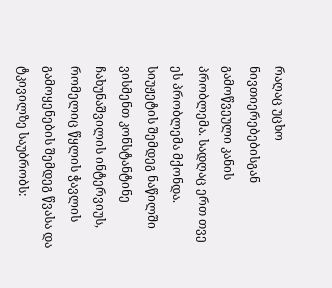რაღაც უცხო ნივთიერებებისგან გამოწვეული კანის პრობლემა. სადღაც ერთ თვე ეს პრობლემა მქონდა.
სიუჟეტის შემდეგ ნაწილში ვისმენთ კონსტანტინე ჩახუნაშვილის ინტერვიუს, რომელიც წყლის ჭავლის გამოყენების შემდეგ წვასა და ტკივილზე საუბრობს: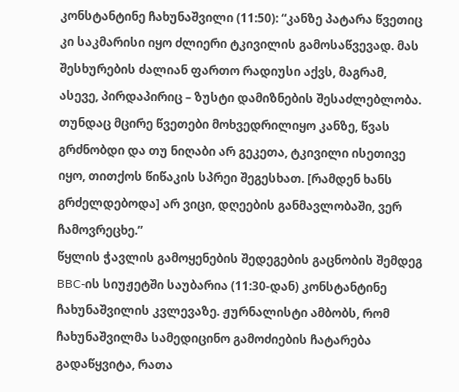კონსტანტინე ჩახუნაშვილი (11:50): “კანზე პატარა წვეთიც კი საკმარისი იყო ძლიერი ტკივილის გამოსაწვევად. მას შესხურების ძალიან ფართო რადიუსი აქვს, მაგრამ, ასევე, პირდაპირიც – ზუსტი დამიზნების შესაძლებლობა. თუნდაც მცირე წვეთები მოხვედრილიყო კანზე, წვას გრძნობდი და თუ ნიღაბი არ გეკეთა, ტკივილი ისეთივე იყო, თითქოს წიწაკის სპრეი შეგესხათ. [რამდენ ხანს გრძელდებოდა] არ ვიცი, დღეების განმავლობაში, ვერ ჩამოვრეცხე.”
წყლის ჭავლის გამოყენების შედეგების გაცნობის შემდეგ BBC-ის სიუჟეტში საუბარია (11:30-დან) კონსტანტინე ჩახუნაშვილის კვლევაზე. ჟურნალისტი ამბობს, რომ ჩახუნაშვილმა სამედიცინო გამოძიების ჩატარება გადაწყვიტა, რათა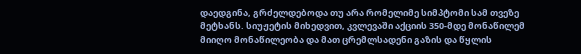დაედგინა, გრძელდებოდა თუ არა რომელიმე სიმპტომი სამ თვეზე მეტხანს. სიუჟეტის მიხედვით, კვლევაში აქციის 350-მდე მონაწილემ მიიღო მონაწილეობა და მათ ცრემლსადენი გაზის და წყლის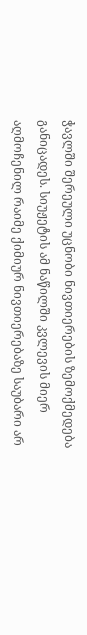ჭავლში შერეული უცნობი ნივთიერების ზემოქმედება განიცადეს. სიუჟეტის ამ ნაწილში კვლევის მიერ აღმოჩენილ რაიმე ქიმიურ ნივთიერებაზე საუბარი არ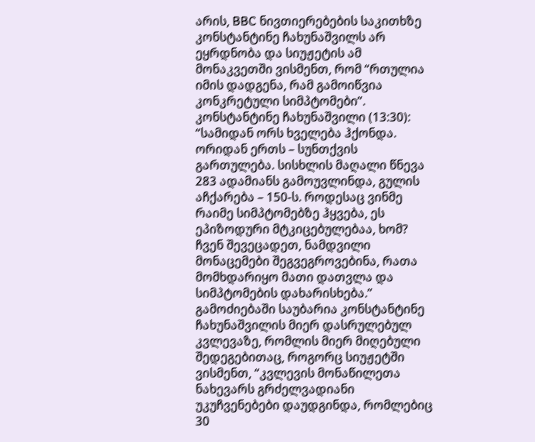არის, BBC ნივთიერებების საკითხზე კონსტანტინე ჩახუნაშვილს არ ეყრდნობა და სიუჟეტის ამ მონაკვეთში ვისმენთ, რომ “რთულია იმის დადგენა, რამ გამოიწვია კონკრეტული სიმპტომები”.
კონსტანტინე ჩახუნაშვილი (13:30): “სამიდან ორს ხველება ჰქონდა. ორიდან ერთს – სუნთქვის გართულება. სისხლის მაღალი წნევა 283 ადამიანს გამოუვლინდა, გულის აჩქარება – 150-ს. როდესაც ვინმე რაიმე სიმპტომებზე ჰყვება, ეს ეპიზოდური მტკიცებულებაა, ხომ? ჩვენ შევეცადეთ, ნამდვილი მონაცემები შეგვეგროვებინა, რათა მომხდარიყო მათი დათვლა და სიმპტომების დახარისხება.”
გამოძიებაში საუბარია კონსტანტინე ჩახუნაშვილის მიერ დასრულებულ კვლევაზე, რომლის მიერ მიღებული შედეგებითაც, როგორც სიუჟეტში ვისმენთ, “კვლევის მონაწილეთა ნახევარს გრძელვადიანი უკუჩვენებები დაუდგინდა, რომლებიც 30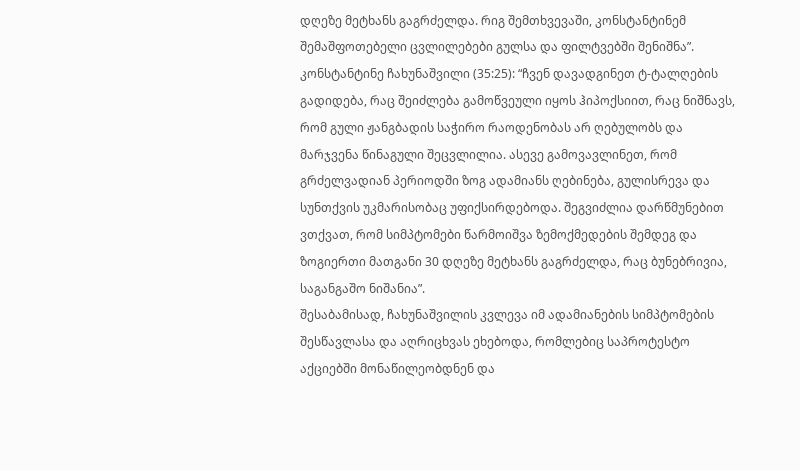დღეზე მეტხანს გაგრძელდა. რიგ შემთხვევაში, კონსტანტინემ შემაშფოთებელი ცვლილებები გულსა და ფილტვებში შენიშნა”.
კონსტანტინე ჩახუნაშვილი (35:25): “ჩვენ დავადგინეთ ტ-ტალღების გადიდება, რაც შეიძლება გამოწვეული იყოს ჰიპოქსიით, რაც ნიშნავს, რომ გული ჟანგბადის საჭირო რაოდენობას არ ღებულობს და მარჯვენა წინაგული შეცვლილია. ასევე გამოვავლინეთ, რომ გრძელვადიან პერიოდში ზოგ ადამიანს ღებინება, გულისრევა და სუნთქვის უკმარისობაც უფიქსირდებოდა. შეგვიძლია დარწმუნებით ვთქვათ, რომ სიმპტომები წარმოიშვა ზემოქმედების შემდეგ და ზოგიერთი მათგანი 30 დღეზე მეტხანს გაგრძელდა, რაც ბუნებრივია, საგანგაშო ნიშანია”.
შესაბამისად, ჩახუნაშვილის კვლევა იმ ადამიანების სიმპტომების შესწავლასა და აღრიცხვას ეხებოდა, რომლებიც საპროტესტო აქციებში მონაწილეობდნენ და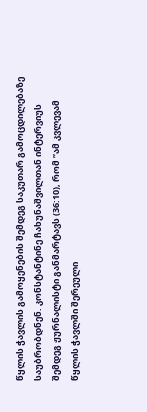წყლის ჭავლის გამოყენების შემდეგ საკუთარ გამოცდილებაზე საუბრობდნენ. კონსტანტინე ჩახუნაშვილთან ინტერვიუს შემდეგ ჟურნალისტი განმარტავს (36:10), რომ ”ამ კვლევამ წყლის ჭავლში შერეული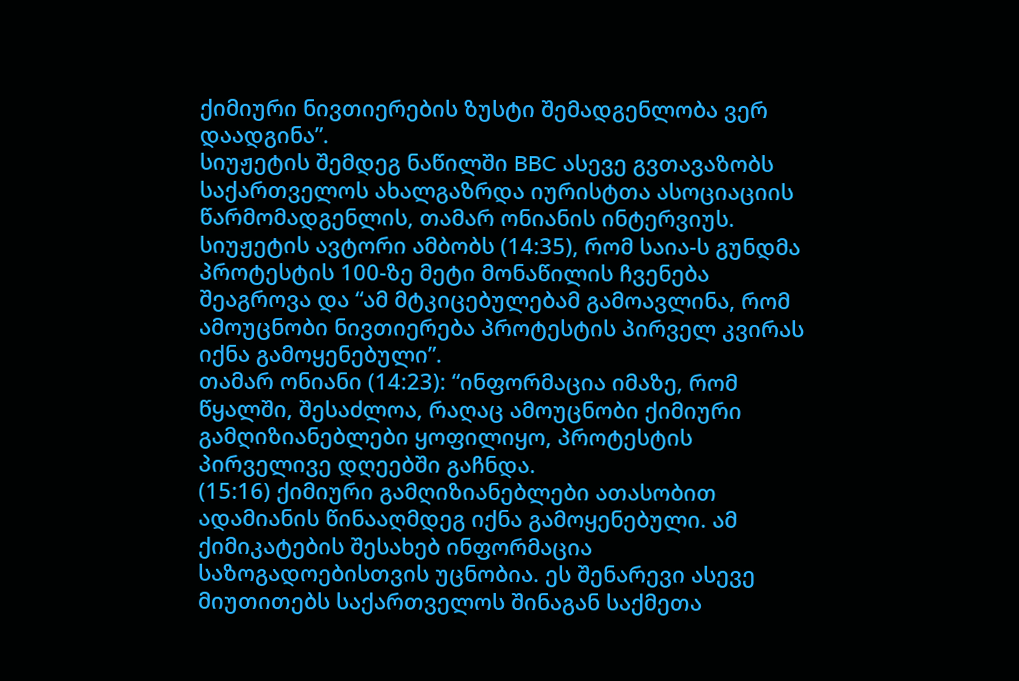ქიმიური ნივთიერების ზუსტი შემადგენლობა ვერ დაადგინა”.
სიუჟეტის შემდეგ ნაწილში BBC ასევე გვთავაზობს საქართველოს ახალგაზრდა იურისტთა ასოციაციის წარმომადგენლის, თამარ ონიანის ინტერვიუს. სიუჟეტის ავტორი ამბობს (14:35), რომ საია-ს გუნდმა პროტესტის 100-ზე მეტი მონაწილის ჩვენება შეაგროვა და “ამ მტკიცებულებამ გამოავლინა, რომ ამოუცნობი ნივთიერება პროტესტის პირველ კვირას იქნა გამოყენებული”.
თამარ ონიანი (14:23): “ინფორმაცია იმაზე, რომ წყალში, შესაძლოა, რაღაც ამოუცნობი ქიმიური გამღიზიანებლები ყოფილიყო, პროტესტის პირველივე დღეებში გაჩნდა.
(15:16) ქიმიური გამღიზიანებლები ათასობით ადამიანის წინააღმდეგ იქნა გამოყენებული. ამ ქიმიკატების შესახებ ინფორმაცია საზოგადოებისთვის უცნობია. ეს შენარევი ასევე მიუთითებს საქართველოს შინაგან საქმეთა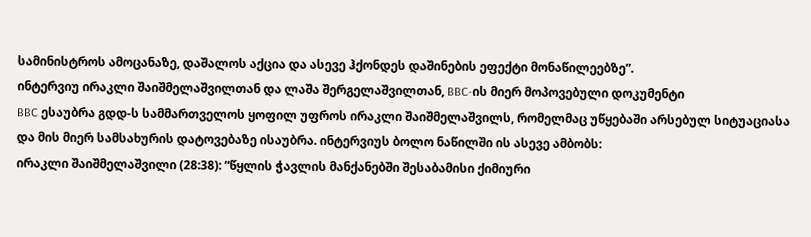სამინისტროს ამოცანაზე, დაშალოს აქცია და ასევე ჰქონდეს დაშინების ეფექტი მონაწილეებზე”.
ინტერვიუ ირაკლი შაიშმელაშვილთან და ლაშა შერგელაშვილთან, BBC-ის მიერ მოპოვებული დოკუმენტი
BBC ესაუბრა გდდ-ს სამმართველოს ყოფილ უფროს ირაკლი შაიშმელაშვილს, რომელმაც უწყებაში არსებულ სიტუაციასა და მის მიერ სამსახურის დატოვებაზე ისაუბრა. ინტერვიუს ბოლო ნაწილში ის ასევე ამბობს:
ირაკლი შაიშმელაშვილი (28:38): “წყლის ჭავლის მანქანებში შესაბამისი ქიმიური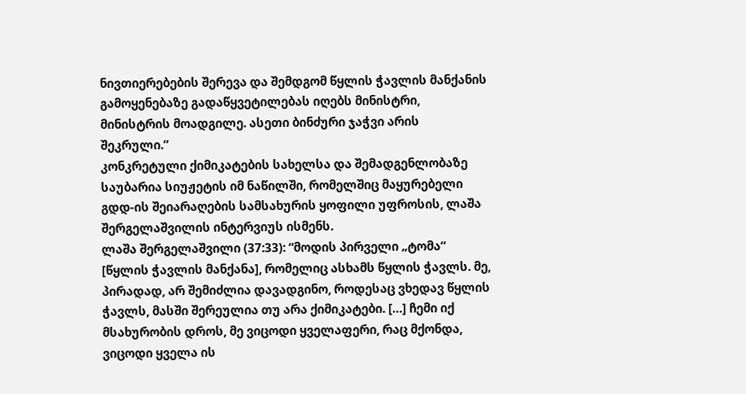ნივთიერებების შერევა და შემდგომ წყლის ჭავლის მანქანის გამოყენებაზე გადაწყვეტილებას იღებს მინისტრი, მინისტრის მოადგილე. ასეთი ბინძური ჯაჭვი არის შეკრული.”
კონკრეტული ქიმიკატების სახელსა და შემადგენლობაზე საუბარია სიუჟეტის იმ ნაწილში, რომელშიც მაყურებელი გდდ-ის შეიარაღების სამსახურის ყოფილი უფროსის, ლაშა შერგელაშვილის ინტერვიუს ისმენს.
ლაშა შერგელაშვილი (37:33): “მოდის პირველი „ტომა“ [წყლის ჭავლის მანქანა], რომელიც ასხამს წყლის ჭავლს. მე, პირადად, არ შემიძლია დავადგინო, როდესაც ვხედავ წყლის ჭავლს, მასში შერეულია თუ არა ქიმიკატები. […] ჩემი იქ მსახურობის დროს, მე ვიცოდი ყველაფერი, რაც მქონდა, ვიცოდი ყველა ის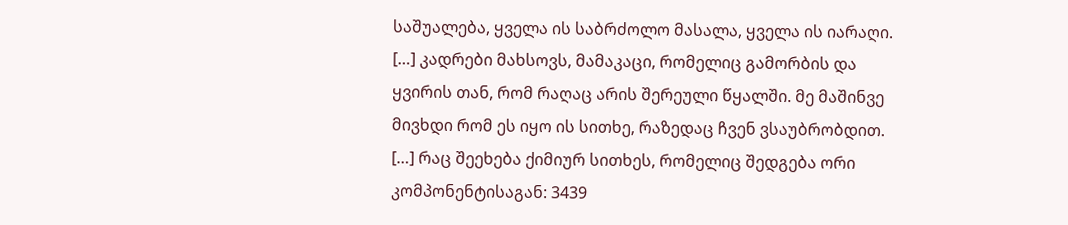საშუალება, ყველა ის საბრძოლო მასალა, ყველა ის იარაღი. […] კადრები მახსოვს, მამაკაცი, რომელიც გამორბის და ყვირის თან, რომ რაღაც არის შერეული წყალში. მე მაშინვე მივხდი რომ ეს იყო ის სითხე, რაზედაც ჩვენ ვსაუბრობდით. […] რაც შეეხება ქიმიურ სითხეს, რომელიც შედგება ორი კომპონენტისაგან: 3439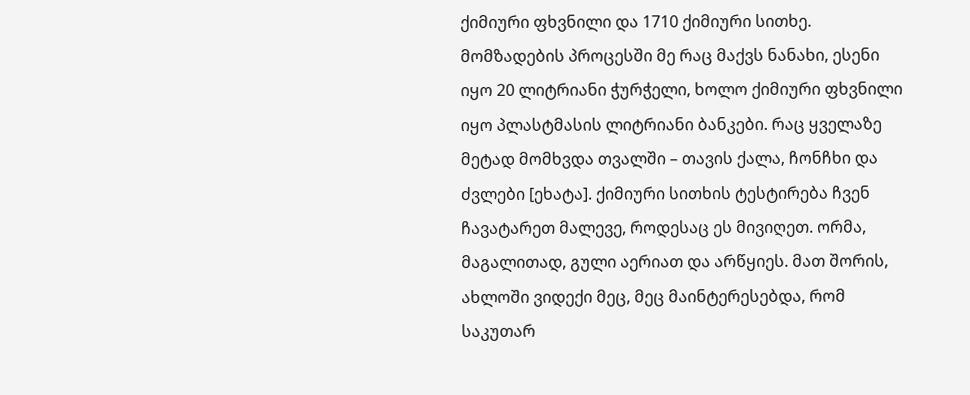ქიმიური ფხვნილი და 1710 ქიმიური სითხე. მომზადების პროცესში მე რაც მაქვს ნანახი, ესენი იყო 20 ლიტრიანი ჭურჭელი, ხოლო ქიმიური ფხვნილი იყო პლასტმასის ლიტრიანი ბანკები. რაც ყველაზე მეტად მომხვდა თვალში – თავის ქალა, ჩონჩხი და ძვლები [ეხატა]. ქიმიური სითხის ტესტირება ჩვენ ჩავატარეთ მალევე, როდესაც ეს მივიღეთ. ორმა, მაგალითად, გული აერიათ და არწყიეს. მათ შორის, ახლოში ვიდექი მეც, მეც მაინტერესებდა, რომ საკუთარ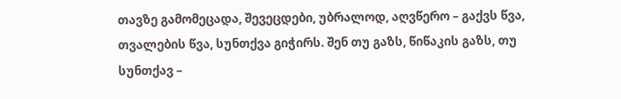თავზე გამომეცადა, შევეცდები, უბრალოდ, აღვწერო – გაქვს წვა, თვალების წვა, სუნთქვა გიჭირს. შენ თუ გაზს, წიწაკის გაზს, თუ სუნთქავ –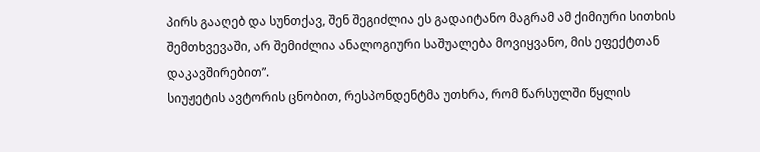პირს გააღებ და სუნთქავ, შენ შეგიძლია ეს გადაიტანო მაგრამ ამ ქიმიური სითხის შემთხვევაში, არ შემიძლია ანალოგიური საშუალება მოვიყვანო, მის ეფექტთან დაკავშირებით”.
სიუჟეტის ავტორის ცნობით, რესპონდენტმა უთხრა, რომ წარსულში წყლის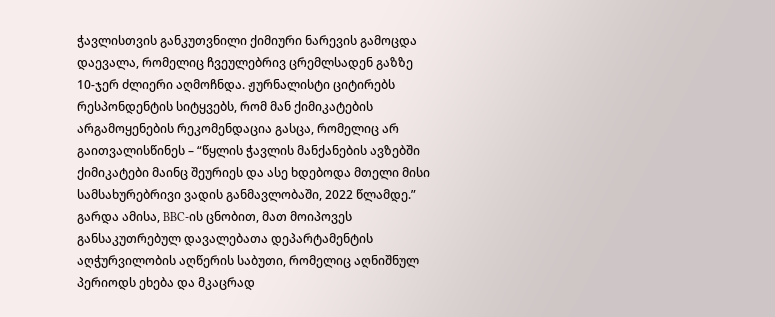ჭავლისთვის განკუთვნილი ქიმიური ნარევის გამოცდა დაევალა, რომელიც ჩვეულებრივ ცრემლსადენ გაზზე 10-ჯერ ძლიერი აღმოჩნდა. ჟურნალისტი ციტირებს რესპონდენტის სიტყვებს, რომ მან ქიმიკატების არგამოყენების რეკომენდაცია გასცა, რომელიც არ გაითვალისწინეს – “წყლის ჭავლის მანქანების ავზებში ქიმიკატები მაინც შეურიეს და ასე ხდებოდა მთელი მისი სამსახურებრივი ვადის განმავლობაში, 2022 წლამდე.”
გარდა ამისა, BBC-ის ცნობით, მათ მოიპოვეს განსაკუთრებულ დავალებათა დეპარტამენტის აღჭურვილობის აღწერის საბუთი, რომელიც აღნიშნულ პერიოდს ეხება და მკაცრად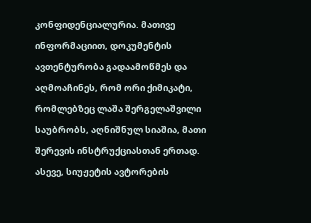კონფიდენციალურია. მათივე ინფორმაციით, დოკუმენტის ავთენტურობა გადაამოწმეს და აღმოაჩინეს, რომ ორი ქიმიკატი, რომლებზეც ლაშა შერგელაშვილი საუბრობს, აღნიშნულ სიაშია, მათი შერევის ინსტრუქციასთან ერთად. ასევე, სიუჟეტის ავტორების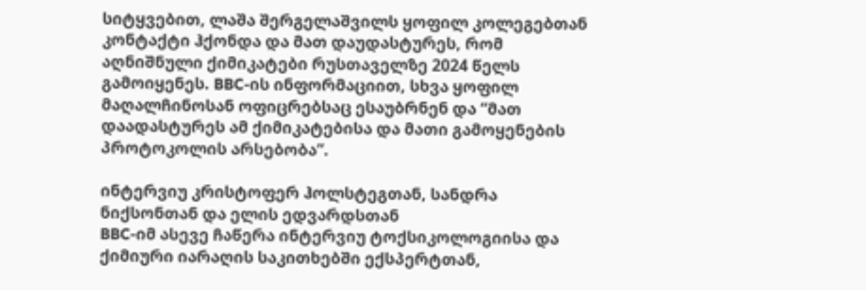სიტყვებით, ლაშა შერგელაშვილს ყოფილ კოლეგებთან კონტაქტი ჰქონდა და მათ დაუდასტურეს, რომ აღნიშნული ქიმიკატები რუსთაველზე 2024 წელს გამოიყენეს. BBC-ის ინფორმაციით, სხვა ყოფილ მაღალჩინოსან ოფიცრებსაც ესაუბრნენ და “მათ დაადასტურეს ამ ქიმიკატებისა და მათი გამოყენების პროტოკოლის არსებობა”.

ინტერვიუ კრისტოფერ ჰოლსტეგთან, სანდრა ნიქსონთან და ელის ედვარდსთან
BBC-იმ ასევე ჩაწერა ინტერვიუ ტოქსიკოლოგიისა და ქიმიური იარაღის საკითხებში ექსპერტთან,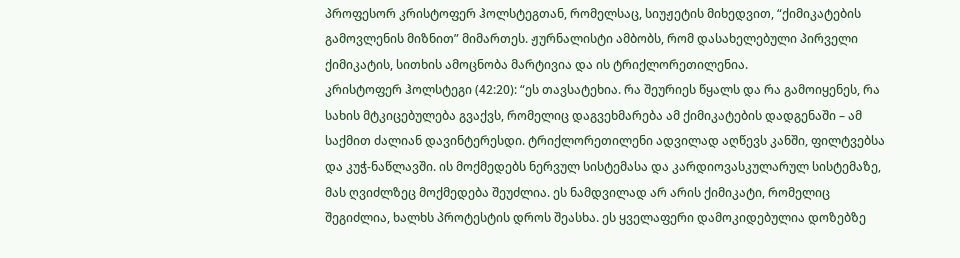პროფესორ კრისტოფერ ჰოლსტეგთან, რომელსაც, სიუჟეტის მიხედვით, “ქიმიკატების გამოვლენის მიზნით” მიმართეს. ჟურნალისტი ამბობს, რომ დასახელებული პირველი ქიმიკატის, სითხის ამოცნობა მარტივია და ის ტრიქლორეთილენია.
კრისტოფერ ჰოლსტეგი (42:20): “ეს თავსატეხია. რა შეურიეს წყალს და რა გამოიყენეს, რა სახის მტკიცებულება გვაქვს, რომელიც დაგვეხმარება ამ ქიმიკატების დადგენაში – ამ საქმით ძალიან დავინტერესდი. ტრიქლორეთილენი ადვილად აღწევს კანში, ფილტვებსა და კუჭ-ნაწლავში. ის მოქმედებს ნერვულ სისტემასა და კარდიოვასკულარულ სისტემაზე, მას ღვიძლზეც მოქმედება შეუძლია. ეს ნამდვილად არ არის ქიმიკატი, რომელიც შეგიძლია, ხალხს პროტესტის დროს შეასხა. ეს ყველაფერი დამოკიდებულია დოზებზე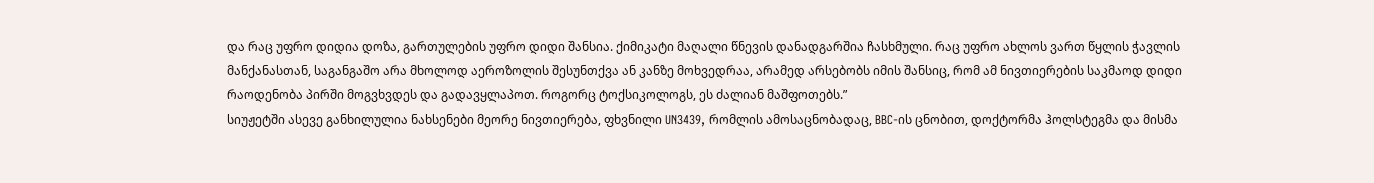და რაც უფრო დიდია დოზა, გართულების უფრო დიდი შანსია. ქიმიკატი მაღალი წნევის დანადგარშია ჩასხმული. რაც უფრო ახლოს ვართ წყლის ჭავლის მანქანასთან, საგანგაშო არა მხოლოდ აეროზოლის შესუნთქვა ან კანზე მოხვედრაა, არამედ არსებობს იმის შანსიც, რომ ამ ნივთიერების საკმაოდ დიდი რაოდენობა პირში მოგვხვდეს და გადავყლაპოთ. როგორც ტოქსიკოლოგს, ეს ძალიან მაშფოთებს.”
სიუჟეტში ასევე განხილულია ნახსენები მეორე ნივთიერება, ფხვნილი UN3439, რომლის ამოსაცნობადაც, BBC-ის ცნობით, დოქტორმა ჰოლსტეგმა და მისმა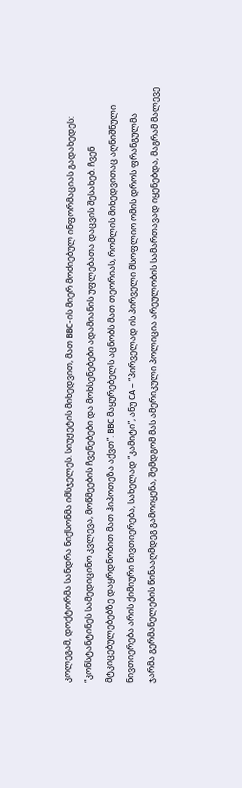კოლეგამ, დოქტორმა სანდრა ნიქსონმა იმსჯელეს. სიუჟეტის მიხედვით, მათ BBC-ის მიერ მოძიებულ ინფორმაციას გადახედეს: “კონსტანტინეს სამედიცინო კვლევა, მოწმეების ჩვენებები და მოხსენებები ადამიანის უფლებათა დაცვის შესახებ. ჩვენ მტკიცებულებებზე დაყრდნობით მათ ჰიპოთეზა აქვთ”. BBC მაყურებელს აცნობს მათ თეორიას, რომლის მიხედვითაც აღნიშნული ნივთიერება არის ქიმიური ნივთიერება, სახელად “კამიტი”, ანუ CA – “პირველად ის პირველი მსოფლიო ომის დროს ფრანგულმა ჯარმა გერმანელების წინააღმდეგ გამოიყენა, შემდგომ მას ამერიკული პოლიცია არეულობის სამართავად იყენებდა, მაგრამ მალევე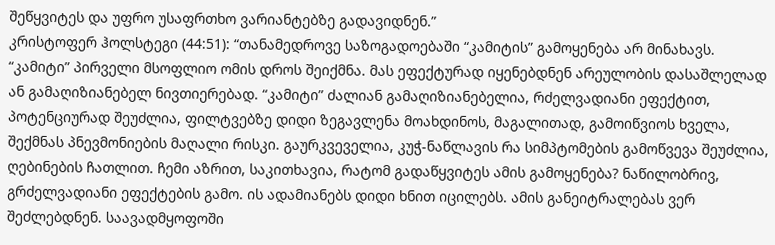შეწყვიტეს და უფრო უსაფრთხო ვარიანტებზე გადავიდნენ.”
კრისტოფერ ჰოლსტეგი (44:51): “თანამედროვე საზოგადოებაში “კამიტის” გამოყენება არ მინახავს. “კამიტი” პირველი მსოფლიო ომის დროს შეიქმნა. მას ეფექტურად იყენებდნენ არეულობის დასაშლელად ან გამაღიზიანებელ ნივთიერებად. “კამიტი” ძალიან გამაღიზიანებელია, რძელვადიანი ეფექტით, პოტენციურად შეუძლია, ფილტვებზე დიდი ზეგავლენა მოახდინოს, მაგალითად, გამოიწვიოს ხველა, შექმნას პნევმონიების მაღალი რისკი. გაურკვეველია, კუჭ-ნაწლავის რა სიმპტომების გამოწვევა შეუძლია, ღებინების ჩათლით. ჩემი აზრით, საკითხავია, რატომ გადაწყვიტეს ამის გამოყენება? ნაწილობრივ, გრძელვადიანი ეფექტების გამო. ის ადამიანებს დიდი ხნით იცილებს. ამის განეიტრალებას ვერ შეძლებდნენ. საავადმყოფოში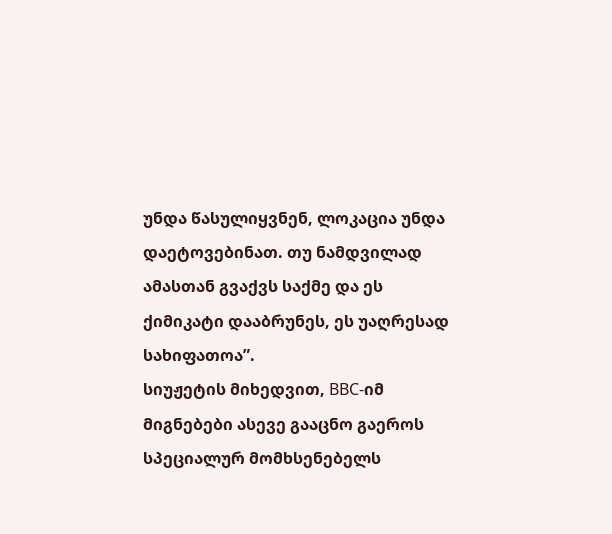უნდა წასულიყვნენ, ლოკაცია უნდა დაეტოვებინათ. თუ ნამდვილად ამასთან გვაქვს საქმე და ეს ქიმიკატი დააბრუნეს, ეს უაღრესად სახიფათოა”.
სიუჟეტის მიხედვით, BBC-იმ მიგნებები ასევე გააცნო გაეროს სპეციალურ მომხსენებელს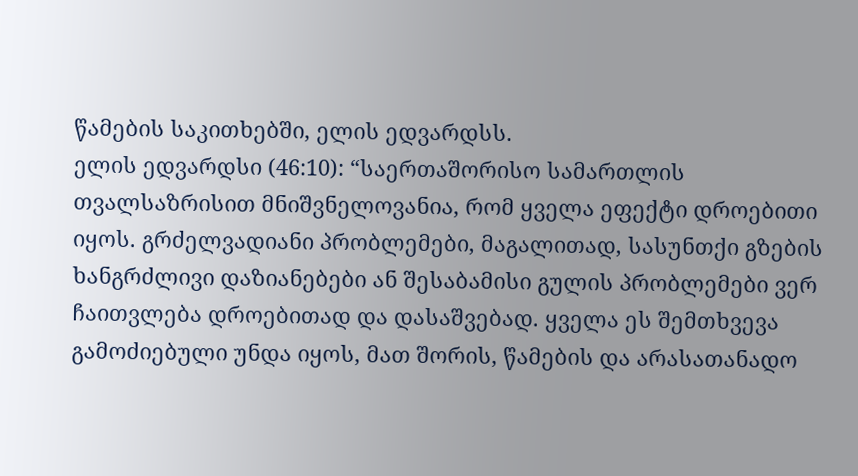წამების საკითხებში, ელის ედვარდსს.
ელის ედვარდსი (46:10): “საერთაშორისო სამართლის თვალსაზრისით მნიშვნელოვანია, რომ ყველა ეფექტი დროებითი იყოს. გრძელვადიანი პრობლემები, მაგალითად, სასუნთქი გზების ხანგრძლივი დაზიანებები ან შესაბამისი გულის პრობლემები ვერ ჩაითვლება დროებითად და დასაშვებად. ყველა ეს შემთხვევა გამოძიებული უნდა იყოს, მათ შორის, წამების და არასათანადო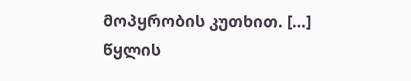მოპყრობის კუთხით. […] წყლის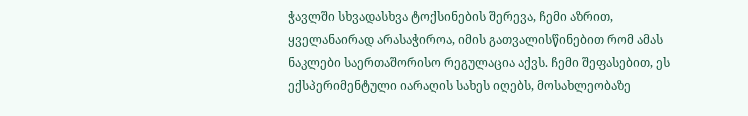ჭავლში სხვადასხვა ტოქსინების შერევა, ჩემი აზრით, ყველანაირად არასაჭიროა, იმის გათვალისწინებით რომ ამას ნაკლები საერთაშორისო რეგულაცია აქვს. ჩემი შეფასებით, ეს ექსპერიმენტული იარაღის სახეს იღებს, მოსახლეობაზე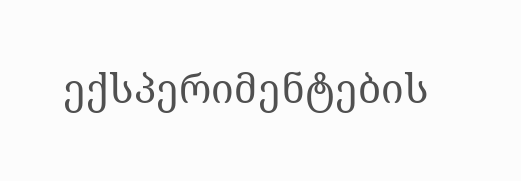ექსპერიმენტების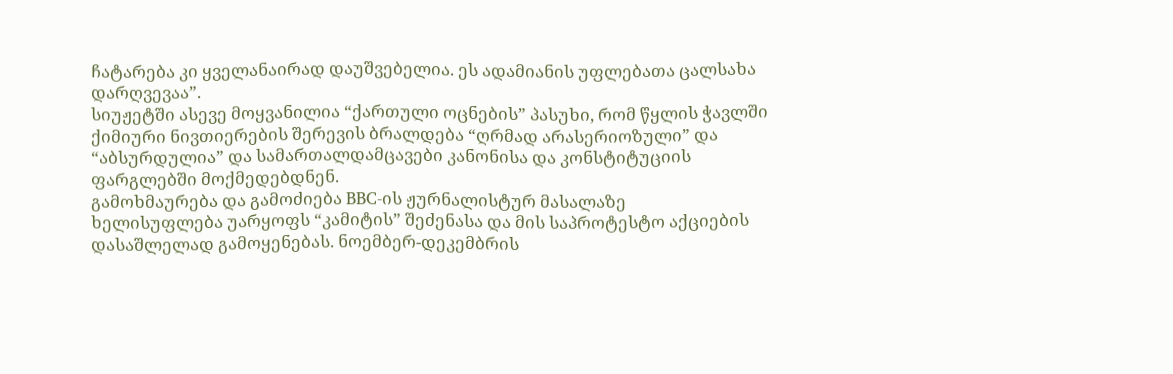ჩატარება კი ყველანაირად დაუშვებელია. ეს ადამიანის უფლებათა ცალსახა დარღვევაა”.
სიუჟეტში ასევე მოყვანილია “ქართული ოცნების” პასუხი, რომ წყლის ჭავლში ქიმიური ნივთიერების შერევის ბრალდება “ღრმად არასერიოზული” და “აბსურდულია” და სამართალდამცავები კანონისა და კონსტიტუციის ფარგლებში მოქმედებდნენ.
გამოხმაურება და გამოძიება BBC-ის ჟურნალისტურ მასალაზე
ხელისუფლება უარყოფს “კამიტის” შეძენასა და მის საპროტესტო აქციების დასაშლელად გამოყენებას. ნოემბერ-დეკემბრის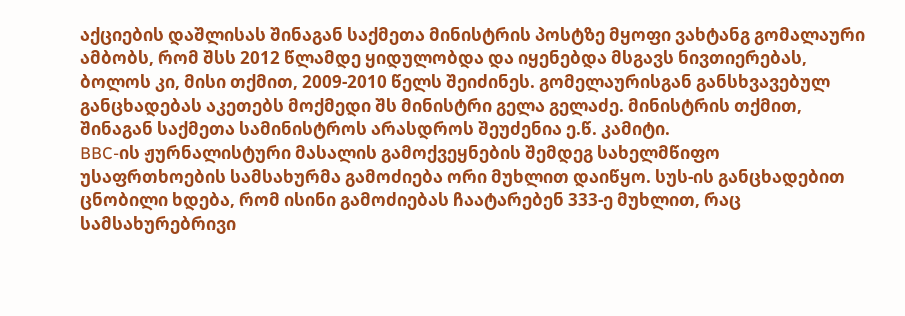აქციების დაშლისას შინაგან საქმეთა მინისტრის პოსტზე მყოფი ვახტანგ გომალაური ამბობს, რომ შსს 2012 წლამდე ყიდულობდა და იყენებდა მსგავს ნივთიერებას, ბოლოს კი, მისი თქმით, 2009-2010 წელს შეიძინეს. გომელაურისგან განსხვავებულ განცხადებას აკეთებს მოქმედი შს მინისტრი გელა გელაძე. მინისტრის თქმით, შინაგან საქმეთა სამინისტროს არასდროს შეუძენია ე.წ. კამიტი.
BBC-ის ჟურნალისტური მასალის გამოქვეყნების შემდეგ სახელმწიფო უსაფრთხოების სამსახურმა გამოძიება ორი მუხლით დაიწყო. სუს-ის განცხადებით ცნობილი ხდება, რომ ისინი გამოძიებას ჩაატარებენ 333-ე მუხლით, რაც სამსახურებრივი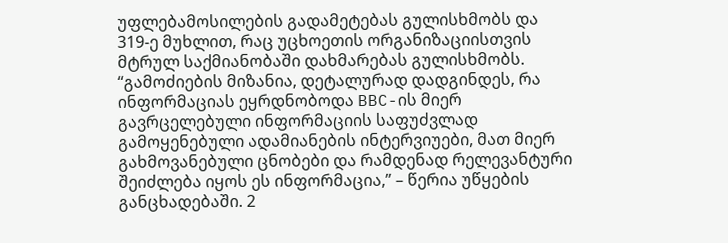უფლებამოსილების გადამეტებას გულისხმობს და 319-ე მუხლით, რაც უცხოეთის ორგანიზაციისთვის მტრულ საქმიანობაში დახმარებას გულისხმობს. “გამოძიების მიზანია, დეტალურად დადგინდეს, რა ინფორმაციას ეყრდნობოდა BBC-ის მიერ გავრცელებული ინფორმაციის საფუძვლად გამოყენებული ადამიანების ინტერვიუები, მათ მიერ გახმოვანებული ცნობები და რამდენად რელევანტური შეიძლება იყოს ეს ინფორმაცია,” – წერია უწყების განცხადებაში. 2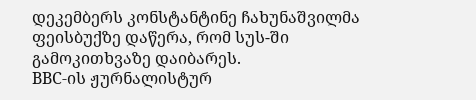დეკემბერს კონსტანტინე ჩახუნაშვილმა ფეისბუქზე დაწერა, რომ სუს-ში გამოკითხვაზე დაიბარეს.
BBC-ის ჟურნალისტურ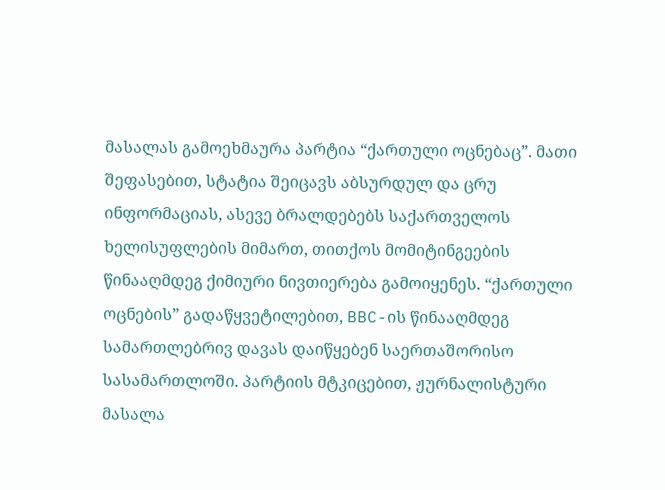მასალას გამოეხმაურა პარტია “ქართული ოცნებაც”. მათი შეფასებით, სტატია შეიცავს აბსურდულ და ცრუ ინფორმაციას, ასევე ბრალდებებს საქართველოს ხელისუფლების მიმართ, თითქოს მომიტინგეების წინააღმდეგ ქიმიური ნივთიერება გამოიყენეს. “ქართული ოცნების” გადაწყვეტილებით, BBC-ის წინააღმდეგ სამართლებრივ დავას დაიწყებენ საერთაშორისო სასამართლოში. პარტიის მტკიცებით, ჟურნალისტური მასალა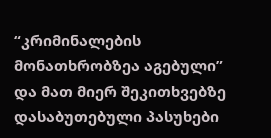“კრიმინალების მონათხრობზეა აგებული” და მათ მიერ შეკითხვებზე დასაბუთებული პასუხები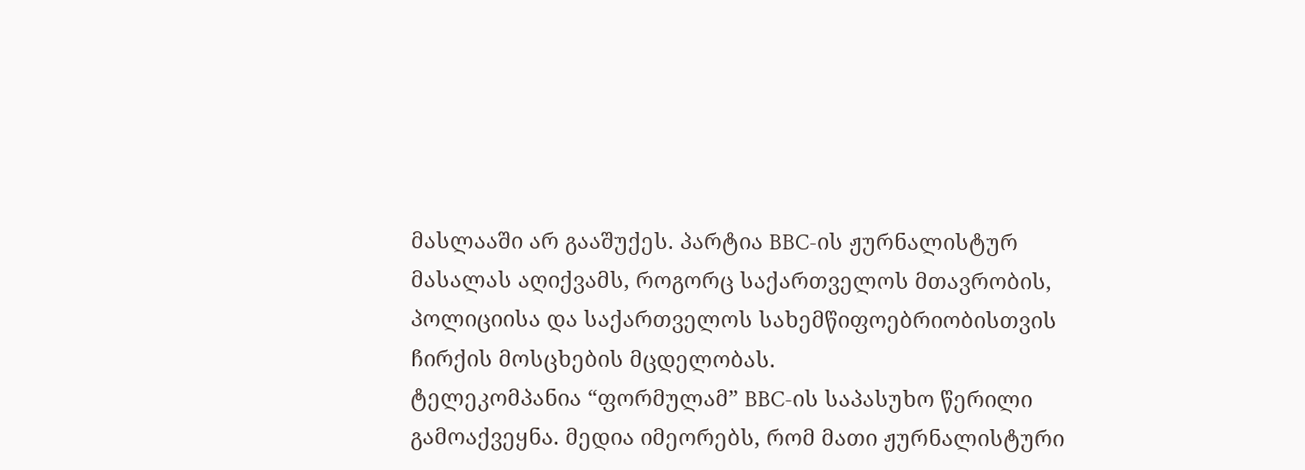მასლააში არ გააშუქეს. პარტია BBC-ის ჟურნალისტურ მასალას აღიქვამს, როგორც საქართველოს მთავრობის, პოლიციისა და საქართველოს სახემწიფოებრიობისთვის ჩირქის მოსცხების მცდელობას.
ტელეკომპანია “ფორმულამ” BBC-ის საპასუხო წერილი გამოაქვეყნა. მედია იმეორებს, რომ მათი ჟურნალისტური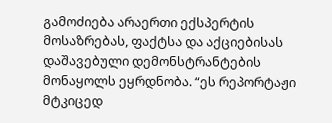გამოძიება არაერთი ექსპერტის მოსაზრებას, ფაქტსა და აქციებისას დაშავებული დემონსტრანტების მონაყოლს ეყრდნობა. “ეს რეპორტაჟი მტკიცედ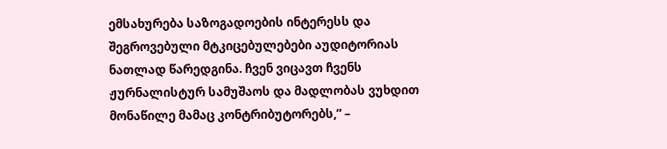ემსახურება საზოგადოების ინტერესს და შეგროვებული მტკიცებულებები აუდიტორიას ნათლად წარედგინა. ჩვენ ვიცავთ ჩვენს ჟურნალისტურ სამუშაოს და მადლობას ვუხდით მონაწილე მამაც კონტრიბუტორებს,” –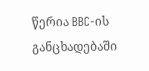წერია BBC-ის განცხადებაში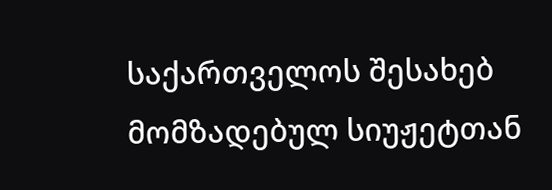საქართველოს შესახებ მომზადებულ სიუჟეტთან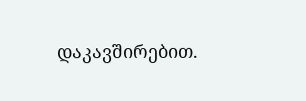დაკავშირებით.